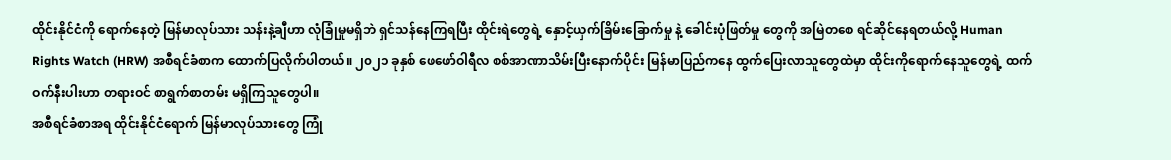ထိုင်းနိုင်ငံကို ရောက်နေတဲ့ မြန်မာလုပ်သား သန်းနဲ့ချီဟာ လုံခြုံမှုမရှိဘဲ ရှင်သန်နေကြရပြီး ထိုင်းရဲတွေရဲ့ နှောင့်ယှက်ခြိမ်းခြောက်မှု နဲ့ ခေါင်းပုံဖြတ်မှု တွေကို အမြဲတစေ ရင်ဆိုင်နေရတယ်လို့ Human Rights Watch (HRW) အစီရင်ခံစာက ထောက်ပြလိုက်ပါတယ်။ ၂၀၂၁ ခုနှစ် ဖေဖော်ဝါရီလ စစ်အာဏာသိမ်းပြီးနောက်ပိုင်း မြန်မာပြည်ကနေ ထွက်ပြေးလာသူတွေထဲမှာ ထိုင်းကိုရောက်နေသူတွေရဲ့ ထက်ဝက်နီးပါးဟာ တရားဝင် စာရွက်စာတမ်း မရှိကြသူတွေပါ။
အစီရင်ခံစာအရ ထိုင်းနိုင်ငံရောက် မြန်မာလုပ်သားတွေ ကြုံ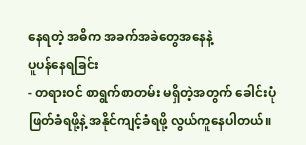နေရတဲ့ အဓိက အခက်အခဲတွေအနေနဲ့
ပူပန်နေရခြင်း
- တရားဝင် စာရွက်စာတမ်း မရှိတဲ့အတွက် ခေါင်းပုံဖြတ်ခံရဖို့နဲ့ အနိုင်ကျင့်ခံရဖို့ လွယ်ကူနေပါတယ်။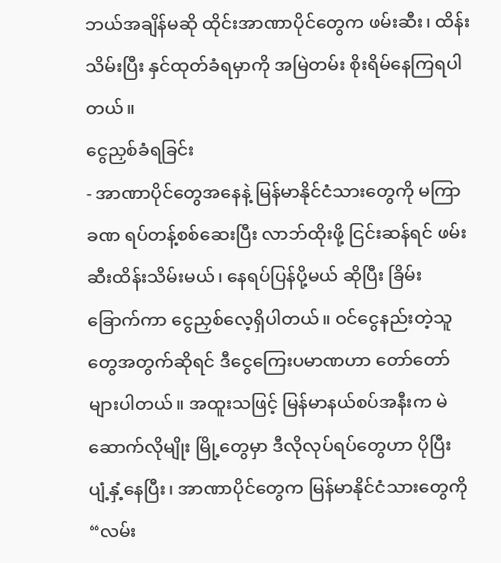ဘယ်အချိန်မဆို ထိုင်းအာဏာပိုင်တွေက ဖမ်းဆီး၊ ထိန်းသိမ်းပြီး နှင်ထုတ်ခံရမှာကို အမြဲတမ်း စိုးရိမ်နေကြရပါတယ်။
ငွေညှစ်ခံရခြင်း
- အာဏာပိုင်တွေအနေနဲ့ မြန်မာနိုင်ငံသားတွေကို မကြာခဏ ရပ်တန့်စစ်ဆေးပြီး လာဘ်ထိုးဖို့ ငြင်းဆန်ရင် ဖမ်းဆီးထိန်းသိမ်းမယ်၊ နေရပ်ပြန်ပို့မယ် ဆိုပြီး ခြိမ်းခြောက်ကာ ငွေညှစ်လေ့ရှိပါတယ်။ ဝင်ငွေနည်းတဲ့သူတွေအတွက်ဆိုရင် ဒီငွေကြေးပမာဏဟာ တော်တော်များပါတယ်။ အထူးသဖြင့် မြန်မာနယ်စပ်အနီးက မဲဆောက်လိုမျိုး မြို့တွေမှာ ဒီလိုလုပ်ရပ်တွေဟာ ပိုပြီး ပျံ့နှံ့နေပြီး၊ အာဏာပိုင်တွေက မြန်မာနိုင်ငံသားတွေကို “လမ်း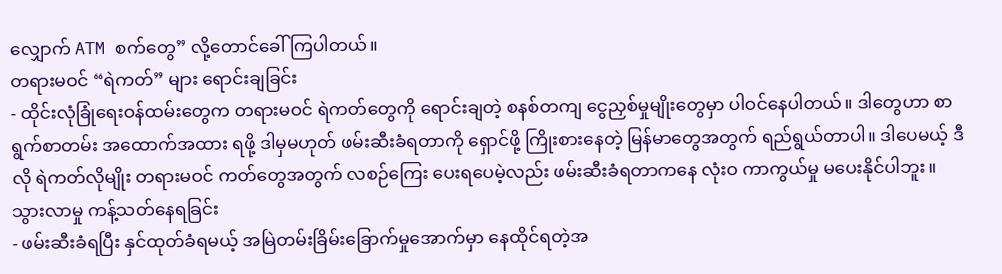လျှောက် ATM စက်တွေ” လို့တောင်ခေါ်ကြပါတယ်။
တရားမဝင် “ရဲကတ်” များ ရောင်းချခြင်း
- ထိုင်းလုံခြုံရေးဝန်ထမ်းတွေက တရားမဝင် ရဲကတ်တွေကို ရောင်းချတဲ့ စနစ်တကျ ငွေညှစ်မှုမျိုးတွေမှာ ပါဝင်နေပါတယ်။ ဒါတွေဟာ စာရွက်စာတမ်း အထောက်အထား ရဖို့ ဒါမှမဟုတ် ဖမ်းဆီးခံရတာကို ရှောင်ဖို့ ကြိုးစားနေတဲ့ မြန်မာတွေအတွက် ရည်ရွယ်တာပါ။ ဒါပေမယ့် ဒီလို ရဲကတ်လိုမျိုး တရားမဝင် ကတ်တွေအတွက် လစဉ်ကြေး ပေးရပေမဲ့လည်း ဖမ်းဆီးခံရတာကနေ လုံးဝ ကာကွယ်မှု မပေးနိုင်ပါဘူး။
သွားလာမှု ကန့်သတ်နေရခြင်း
- ဖမ်းဆီးခံရပြီး နှင်ထုတ်ခံရမယ့် အမြဲတမ်းခြိမ်းခြောက်မှုအောက်မှာ နေထိုင်ရတဲ့အ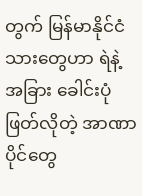တွက် မြန်မာနိုင်ငံသားတွေဟာ ရဲနဲ့ အခြား ခေါင်းပုံဖြတ်လိုတဲ့ အာဏာပိုင်တွေ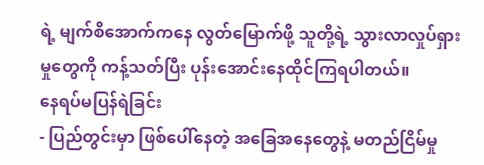ရဲ့ မျက်စိအောက်ကနေ လွတ်မြောက်ဖို့ သူတို့ရဲ့ သွားလာလှုပ်ရှားမှုတွေကို ကန့်သတ်ပြီး ပုန်းအောင်းနေထိုင်ကြရပါတယ်။
နေရပ်မပြန်ရဲခြင်း
- ပြည်တွင်းမှာ ဖြစ်ပေါ်နေတဲ့ အခြေအနေတွေနဲ့ မတည်ငြိမ်မှု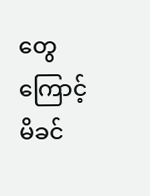တွေကြောင့် မိခင်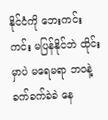နိုင်ငံကို ဘေးကင်းကင်း မပြန်နိုင်ဘဲ ထိုင်းမှာပဲ မရေမရာ ဘဝနဲ့ ခက်ခက်ခဲခဲ နေ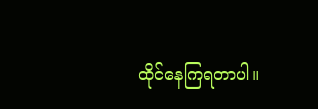ထိုင်နေကြရတာပါ။